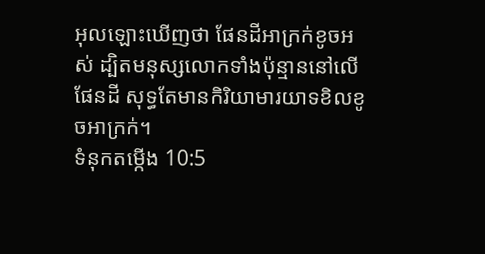អុលឡោះឃើញថា ផែនដីអាក្រក់ខូចអស់ ដ្បិតមនុស្សលោកទាំងប៉ុន្មាននៅលើផែនដី សុទ្ធតែមានកិរិយាមារយាទខិលខូចអាក្រក់។
ទំនុកតម្កើង 10:5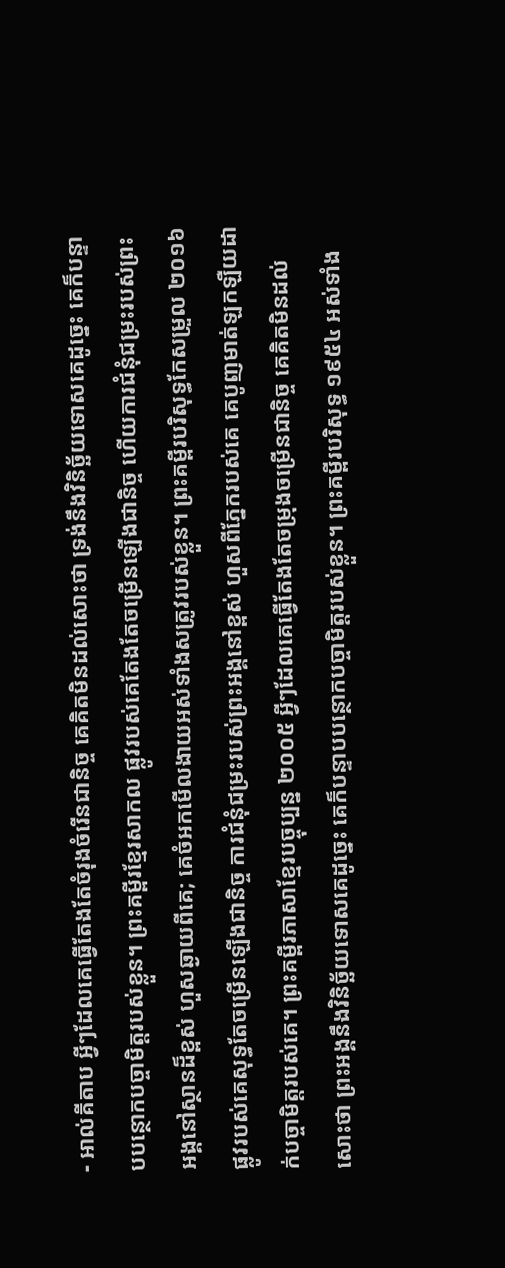- អាល់គីតាប អ្វីៗដែលគេធ្វើតែងតែចំរុងចំរើនជានិច្ច គេគិតមិនដល់សោះថា ទ្រង់នឹងវិនិច្ឆ័យទោសគេដូច្នេះ គេក៏បន្ទាបបន្ថោកបច្ចាមិត្តរបស់ខ្លួន។ ព្រះគម្ពីរខ្មែរសាកល ផ្លូវរបស់គេតែងតែចម្រើនឡើងជានិច្ច ហើយការជំនុំជម្រះរបស់ព្រះអង្គនៅស្ថានដ៏ខ្ពស់ ហួសឆ្ងាយពីគេ; គេចំអកមើលងាយអស់ទាំងសត្រូវរបស់ខ្លួន។ ព្រះគម្ពីរបរិសុទ្ធកែសម្រួល ២០១៦ ផ្លូវរបស់គេសុទ្ធតែចម្រើនឡើងជានិច្ច ការជំនុំជម្រះរបស់ព្រះអង្គនៅខ្ពស់ ហួសពីភ្នែករបស់គេ គេបូញមាត់ឡកឡឺយដាក់បច្ចាមិត្តរបស់គេ។ ព្រះគម្ពីរភាសាខ្មែរបច្ចុប្បន្ន ២០០៥ អ្វីៗដែលគេធ្វើតែងតែចម្រុងចម្រើនជានិច្ច គេគិតមិនដល់សោះថា ព្រះអង្គនឹងវិនិច្ឆ័យទោសគេដូច្នេះ គេក៏បន្ទាបបន្ថោកបច្ចាមិត្តរបស់ខ្លួន។ ព្រះគម្ពីរបរិសុទ្ធ ១៩៥៤ អស់ទាំង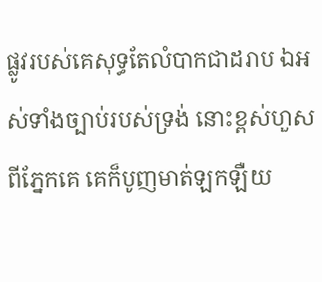ផ្លូវរបស់គេសុទ្ធតែលំបាកជាដរាប ឯអស់ទាំងច្បាប់របស់ទ្រង់ នោះខ្ពស់ហួសពីភ្នែកគេ គេក៏បូញមាត់ឡកឡឺយ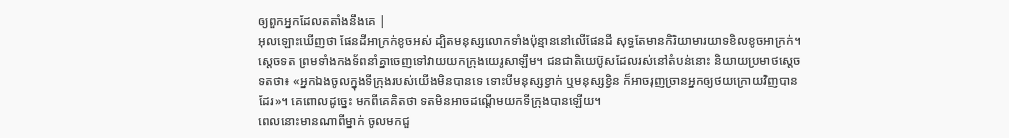ឲ្យពួកអ្នកដែលតតាំងនឹងគេ |
អុលឡោះឃើញថា ផែនដីអាក្រក់ខូចអស់ ដ្បិតមនុស្សលោកទាំងប៉ុន្មាននៅលើផែនដី សុទ្ធតែមានកិរិយាមារយាទខិលខូចអាក្រក់។
ស្តេចទត ព្រមទាំងកងទ័ពនាំគ្នាចេញទៅវាយយកក្រុងយេរូសាឡឹម។ ជនជាតិយេប៊ូសដែលរស់នៅតំបន់នោះ និយាយប្រមាថស្តេចទតថា៖ «អ្នកឯងចូលក្នុងទីក្រុងរបស់យើងមិនបានទេ ទោះបីមនុស្សខ្វាក់ ឬមនុស្សខ្វិន ក៏អាចរុញច្រានអ្នកឲ្យថយក្រោយវិញបានដែរ»។ គេពោលដូច្នេះ មកពីគេគិតថា ទតមិនអាចដណ្តើមយកទីក្រុងបានឡើយ។
ពេលនោះមានណាពីម្នាក់ ចូលមកជួ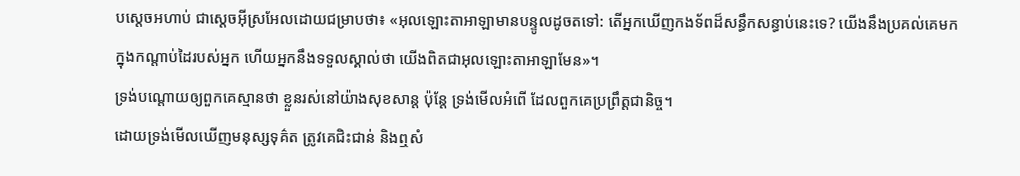បស្តេចអហាប់ ជាស្តេចអ៊ីស្រអែលដោយជម្រាបថា៖ «អុលឡោះតាអាឡាមានបន្ទូលដូចតទៅ: តើអ្នកឃើញកងទ័ពដ៏សន្ធឹកសន្ធាប់នេះទេ? យើងនឹងប្រគល់គេមកក្នុងកណ្តាប់ដៃរបស់អ្នក ហើយអ្នកនឹងទទួលស្គាល់ថា យើងពិតជាអុលឡោះតាអាឡាមែន»។
ទ្រង់បណ្ដោយឲ្យពួកគេស្មានថា ខ្លួនរស់នៅយ៉ាងសុខសាន្ត ប៉ុន្តែ ទ្រង់មើលអំពើ ដែលពួកគេប្រព្រឹត្តជានិច្ច។
ដោយទ្រង់មើលឃើញមនុស្សទុគ៌ត ត្រូវគេជិះជាន់ និងឮសំ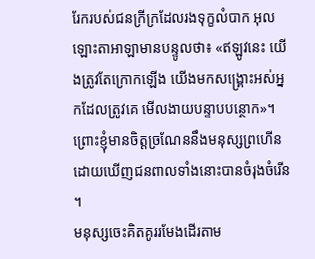រែករបស់ជនក្រីក្រដែលរងទុក្ខលំបាក អុលឡោះតាអាឡាមានបន្ទូលថា៖ «ឥឡូវនេះ យើងត្រូវតែក្រោកឡើង យើងមកសង្គ្រោះអស់អ្នកដែលត្រូវគេ មើលងាយបន្ទាបបន្ថោក»។
ព្រោះខ្ញុំមានចិត្តច្រណែននឹងមនុស្សព្រហើន ដោយឃើញជនពាលទាំងនោះបានចំរុងចំរើន ។
មនុស្សចេះគិតគូររមែងដើរតាម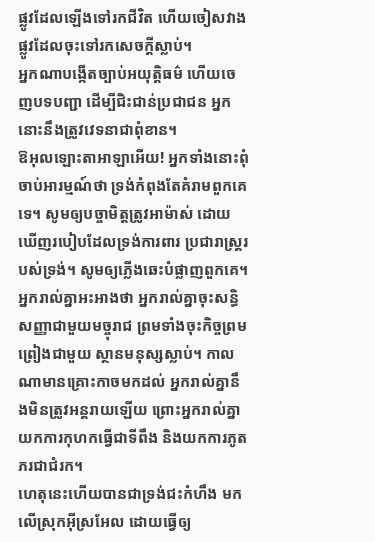ផ្លូវដែលឡើងទៅរកជីវិត ហើយចៀសវាងផ្លូវដែលចុះទៅរកសេចក្ដីស្លាប់។
អ្នកណាបង្កើតច្បាប់អយុត្តិធម៌ ហើយចេញបទបញ្ជា ដើម្បីជិះជាន់ប្រជាជន អ្នកនោះនឹងត្រូវវេទនាជាពុំខាន។
ឱអុលឡោះតាអាឡាអើយ! អ្នកទាំងនោះពុំចាប់អារម្មណ៍ថា ទ្រង់កំពុងតែគំរាមពួកគេទេ។ សូមឲ្យបច្ចាមិត្តត្រូវអាម៉ាស់ ដោយឃើញរបៀបដែលទ្រង់ការពារ ប្រជារាស្ដ្ររបស់ទ្រង់។ សូមឲ្យភ្លើងឆេះបំផ្លាញពួកគេ។
អ្នករាល់គ្នាអះអាងថា អ្នករាល់គ្នាចុះសន្ធិសញ្ញាជាមួយមច្ចុរាជ ព្រមទាំងចុះកិច្ចព្រមព្រៀងជាមួយ ស្ថានមនុស្សស្លាប់។ កាលណាមានគ្រោះកាចមកដល់ អ្នករាល់គ្នានឹងមិនត្រូវអន្តរាយឡើយ ព្រោះអ្នករាល់គ្នាយកការកុហកធ្វើជាទីពឹង និងយកការភូតភរជាជំរក។
ហេតុនេះហើយបានជាទ្រង់ជះកំហឹង មកលើស្រុកអ៊ីស្រអែល ដោយធ្វើឲ្យ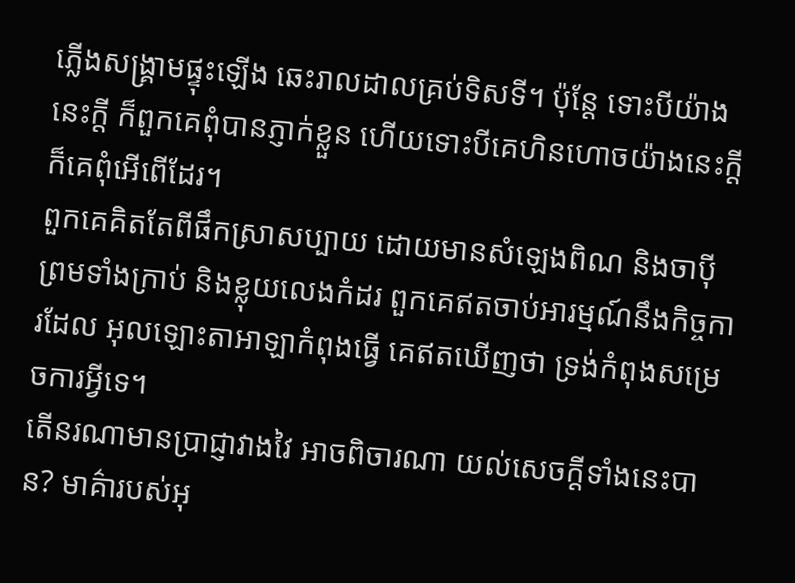ភ្លើងសង្គ្រាមផ្ទុះឡើង ឆេះរាលដាលគ្រប់ទិសទី។ ប៉ុន្តែ ទោះបីយ៉ាងនេះក្ដី ក៏ពួកគេពុំបានភ្ញាក់ខ្លួន ហើយទោះបីគេហិនហោចយ៉ាងនេះក្ដី ក៏គេពុំអើពើដែរ។
ពួកគេគិតតែពីផឹកស្រាសប្បាយ ដោយមានសំឡេងពិណ និងចាប៉ី ព្រមទាំងក្រាប់ និងខ្លុយលេងកំដរ ពួកគេឥតចាប់អារម្មណ៍នឹងកិច្ចការដែល អុលឡោះតាអាឡាកំពុងធ្វើ គេឥតឃើញថា ទ្រង់កំពុងសម្រេចការអ្វីទេ។
តើនរណាមានប្រាជ្ញាវាងវៃ អាចពិចារណា យល់សេចក្ដីទាំងនេះបាន? មាគ៌ារបស់អុ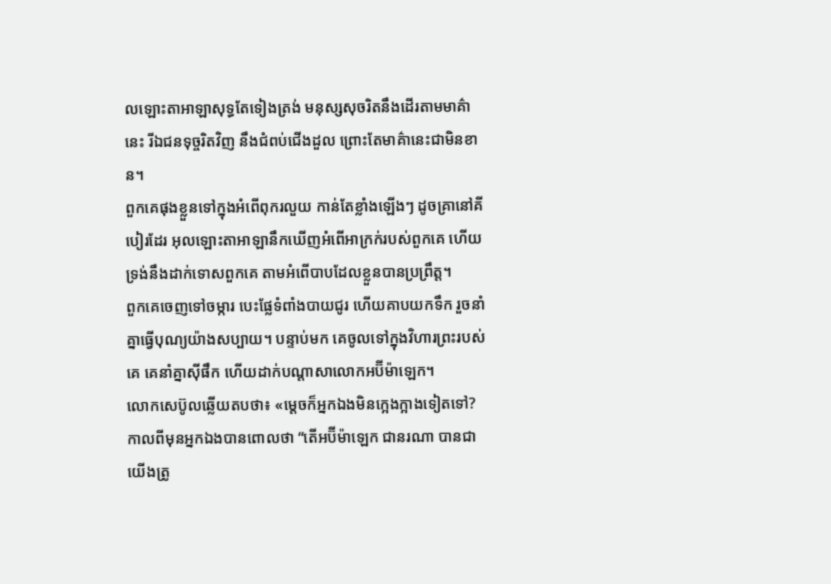លឡោះតាអាឡាសុទ្ធតែទៀងត្រង់ មនុស្សសុចរិតនឹងដើរតាមមាគ៌ានេះ រីឯជនទុច្ចរិតវិញ នឹងជំពប់ជើងដួល ព្រោះតែមាគ៌ានេះជាមិនខាន។
ពួកគេផុងខ្លួនទៅក្នុងអំពើពុករលួយ កាន់តែខ្លាំងឡើងៗ ដូចគ្រានៅគីបៀរដែរ អុលឡោះតាអាឡានឹកឃើញអំពើអាក្រក់របស់ពួកគេ ហើយទ្រង់នឹងដាក់ទោសពួកគេ តាមអំពើបាបដែលខ្លួនបានប្រព្រឹត្ត។
ពួកគេចេញទៅចម្ការ បេះផ្លែទំពាំងបាយជូរ ហើយគាបយកទឹក រួចនាំគ្នាធ្វើបុណ្យយ៉ាងសប្បាយ។ បន្ទាប់មក គេចូលទៅក្នុងវិហារព្រះរបស់គេ គេនាំគ្នាស៊ីផឹក ហើយដាក់បណ្តាសាលោកអប៊ីម៉ាឡេក។
លោកសេប៊ូលឆ្លើយតបថា៖ «ម្តេចក៏អ្នកឯងមិនក្អេងក្អាងទៀតទៅ? កាលពីមុនអ្នកឯងបានពោលថា “តើអប៊ីម៉ាឡេក ជានរណា បានជាយើងត្រូ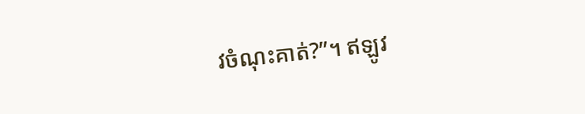វចំណុះគាត់?”។ ឥឡូវ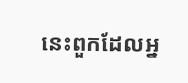នេះពួកដែលអ្ន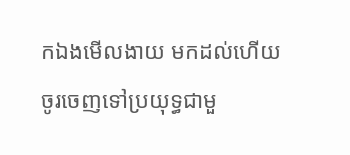កឯងមើលងាយ មកដល់ហើយ ចូរចេញទៅប្រយុទ្ធជាមួ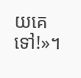យគេទៅ!»។